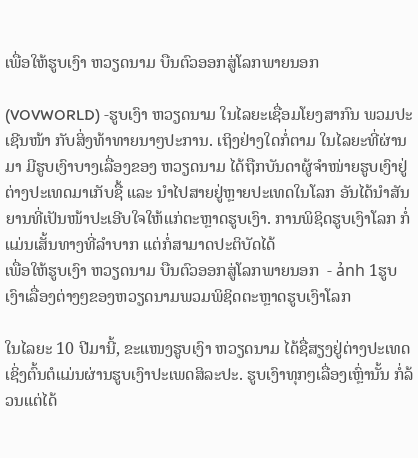ເພື່ອໃຫ້ຮູບເງົາ ຫວຽດນາມ ບືນຕົວອອກສູ່ໂລກພາຍນອກ

(VOVWORLD) -ຮູບເງົາ ຫວຽດນາມ ໃນໄລຍະເຊື່ອມໂຍງສາກົນ ພວມປະເຊີນໜ້າ ກັບສິ່ງທ້າທາຍນາໆປະການ. ເຖິງຢ່າງໃດກໍ່ຕາມ ໃນໄລຍະທີ່ຜ່ານມາ ມີຮູບເງົາບາງເລື່ອງຂອງ ຫວຽດນາມ ໄດ້ຖືກບັນດາຜູ້ຈຳໜ່າຍຮູບເງົາຢູ່ຕ່າງປະເທດມາເກັບຊື້ ແລະ ນຳໄປສາຍຢູ່ຫຼາຍປະເທດໃນໂລກ ອັນໄດ້ນຳສັນຍານທີ່ເປັນໜ້າປະເອີບໃຈໃຫ້ແກ່ຕະຫຼາດຮູບເງົາ. ການພິຊິດຮູບເງົາໂລກ ກໍ່ແມ່ນເສັ້ນທາງທີ່ລຳບາກ ແຕ່ກໍ່ສາມາດປະຕິບັດໄດ້
ເພື່ອໃຫ້ຮູບເງົາ ຫວຽດນາມ ບືນຕົວອອກສູ່ໂລກພາຍນອກ  - ảnh 1ຮູບເງົາເລື່ອງຕ່າງໆຂອງຫວຽດນາມພວມພິຊິດຕະຫຼາດຮູບເງົາໂລກ

ໃນໄລຍະ 10 ປີມານີ້, ຂະແໜງຮູບເງົາ ຫວຽດນາມ ໄດ້ຊື່ສຽງຢູ່ຕ່າງປະເທດ ເຊິ່ງຕົ້ນຕໍແມ່ນຜ່ານຮູບເງົາປະເພດສິລະປະ. ຮູບເງົາທຸກໆເລື່ອງເຫຼົ່ານັ້ນ ກໍ່ລ້ວນແຕ່ໄດ້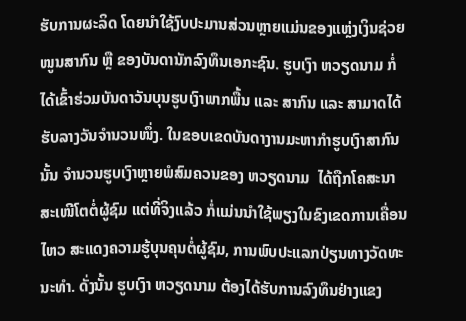ຮັບການຜະລິດ ໂດຍນຳໃຊ້ງົບປະມານສ່ວນຫຼາຍແມ່ນຂອງແຫຼ່ງເງິນຊ່ວຍໜູນສາກົນ ຫຼື ຂອງບັນດານັກລົງທຶນເອກະຊົນ. ຮູບເງົາ ຫວຽດນາມ ກໍ່ໄດ້ເຂົ້າຮ່ວມບັນດາວັນບຸນຮູບເງົາພາກພື້ນ ແລະ ສາກົນ ແລະ ສາມາດໄດ້ຮັບລາງວັນຈຳນວນໜຶ່ງ. ໃນຂອບເຂດບັນດາງານມະຫາກຳຮູບເງົາສາກົນນັ້ນ ຈຳນວນຮູບເງົາຫຼາຍພໍສົມຄວນຂອງ ຫວຽດນາມ  ໄດ້ຖືກໂຄສະນາສະເໜີໂຕຕໍ່ຜູ້ຊົມ ແຕ່ທີ່ຈິງແລ້ວ ກໍ່ແມ່ນນຳໃຊ້ພຽງໃນຂົງເຂດການເຄື່ອນໄຫວ ສະແດງຄວາມຮູ້ບຸນຄຸນຕໍ່ຜູ້ຊົມ, ການພົບປະແລກປ່ຽນທາງວັດທະນະທຳ. ດັ່ງນັ້ນ ຮູບເງົາ ຫວຽດນາມ ຕ້ອງໄດ້ຮັບການລົງທຶນຢ່າງແຂງ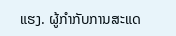ແຮງ. ຜູ້ກຳກັບການສະແດ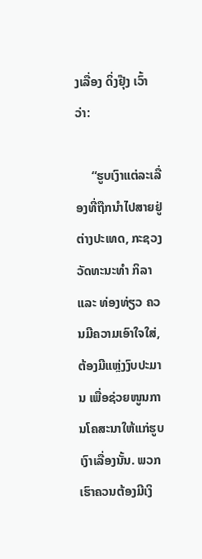ງເລື່ອງ ດິ່ງຢຸ໊ງ ເວົ້າວ່າ:

     “ຮູບເງົາແຕ່ລະເລື່ອງທີ່ຖືກນຳໄປສາຍຢູ່ຕ່າງປະເທດ, ກະຊວງວັດທະນະທຳ ກິລາ ແລະ ທ່ອງທ່ຽວ ຄວນມີຄວາມເອົາໃຈໃສ່, ຕ້ອງມີແຫຼ່ງງົບປະມານ ເພື່ອຊ່ວຍໜູນການໂຄສະນາໃຫ້ແກ່ຮູບເງົາເລື່ອງນັ້ນ. ພວກເຮົາຄວນຕ້ອງມີເງິ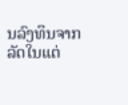ນລົງທຶນຈາກລັດໃນແຕ່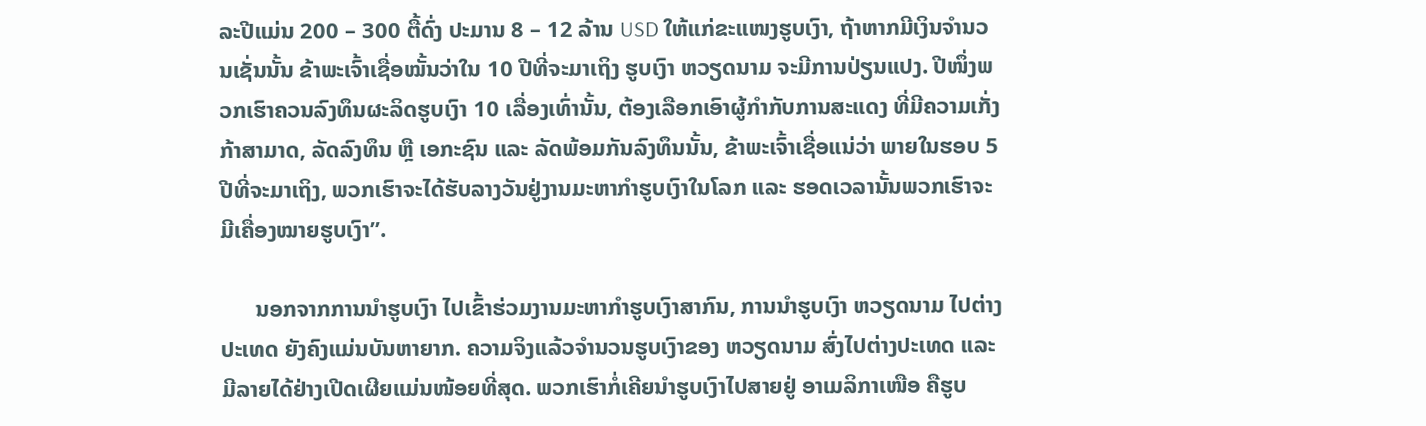ລະປີແມ່ນ 200 – 300 ຕື້ດົ່ງ ປະມານ 8 – 12 ລ້ານ USD ໃຫ້ແກ່ຂະແໜງຮູບເງົາ, ຖ້າຫາກມີເງິນຈຳນວນເຊັ່ນນັ້ນ ຂ້າພະເຈົ້າເຊື່ອໝັ້ນວ່າໃນ 10 ປີທີ່ຈະມາເຖິງ ຮູບເງົາ ຫວຽດນາມ ຈະມີການປ່ຽນແປງ. ປີໜຶ່ງພວກເຮົາຄວນລົງທຶນຜະລິດຮູບເງົາ 10 ເລື່ອງເທົ່ານັ້ນ, ຕ້ອງເລືອກເອົາຜູ້ກຳກັບການສະແດງ ທີ່ມີຄວາມເກັ່ງກ້າສາມາດ, ລັດລົງທຶນ ຫຼື ເອກະຊົນ ແລະ ລັດພ້ອມກັນລົງທຶນນັ້ນ, ຂ້າພະເຈົ້າເຊື່ອແນ່ວ່າ ພາຍໃນຮອບ 5 ປີທີ່ຈະມາເຖິງ, ພວກເຮົາຈະໄດ້ຮັບລາງວັນຢູ່ງານມະຫາກຳຮູບເງົາໃນໂລກ ແລະ ຮອດເວລານັ້ນພວກເຮົາຈະມີເຄື່ອງໝາຍຮູບເງົາ”.

      ນອກຈາກການນຳຮູບເງົາ ໄປເຂົ້າຮ່ວມງານມະຫາກຳຮູບເງົາສາກົນ, ການນຳຮູບເງົາ ຫວຽດນາມ ໄປຕ່າງປະເທດ ຍັງຄົງແມ່ນບັນຫາຍາກ. ຄວາມຈິງແລ້ວຈຳນວນຮູບເງົາຂອງ ຫວຽດນາມ ສົ່ງໄປຕ່າງປະເທດ ແລະ ມີລາຍໄດ້ຢ່າງເປີດເຜີຍແມ່ນໜ້ອຍທີ່ສຸດ. ພວກເຮົາກໍ່ເຄີຍນຳຮູບເງົາໄປສາຍຢູ່ ອາເມລິກາເໜືອ ຄືຮູບ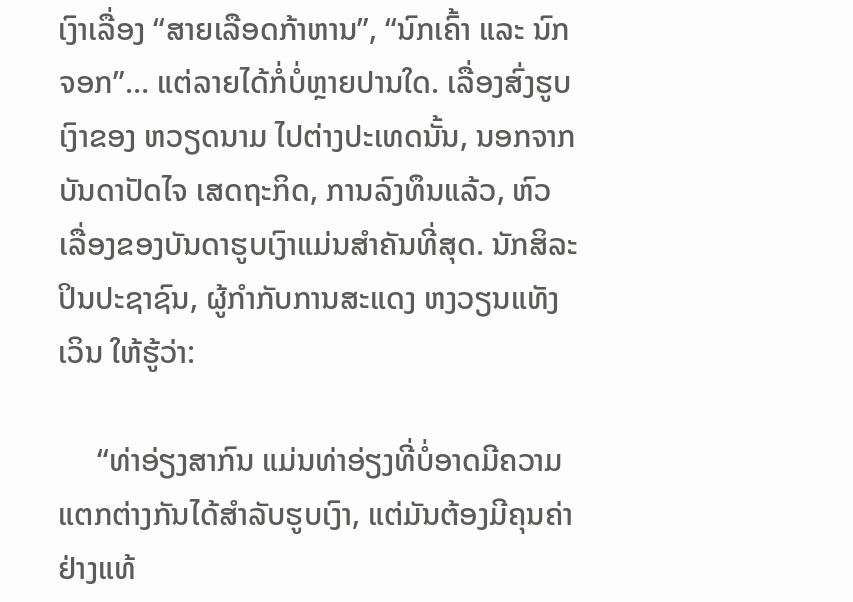ເງົາເລື່ອງ “ສາຍເລືອດກ້າຫານ”, “ນົກເຄົ້າ ແລະ ນົກຈອກ”… ແຕ່ລາຍໄດ້ກໍ່ບໍ່ຫຼາຍປານໃດ. ເລື່ອງສົ່ງຮູບເງົາຂອງ ຫວຽດນາມ ໄປຕ່າງປະເທດນັ້ນ, ນອກຈາກບັນດາປັດໄຈ ເສດຖະກິດ, ການລົງທຶນແລ້ວ, ຫົວເລື່ອງຂອງບັນດາຮູບເງົາແມ່ນສຳຄັນທີ່ສຸດ. ນັກສິລະປິນປະຊາຊົນ, ຜູ້ກຳກັບການສະແດງ ຫງວຽນແທັງເວິນ ໃຫ້ຮູ້ວ່າ:

     “ທ່າອ່ຽງສາກົນ ແມ່ນທ່າອ່ຽງທີ່ບໍ່ອາດມີຄວາມແຕກຕ່າງກັນໄດ້ສຳລັບຮູບເງົາ, ແຕ່ມັນຕ້ອງມີຄຸນຄ່າຢ່າງແທ້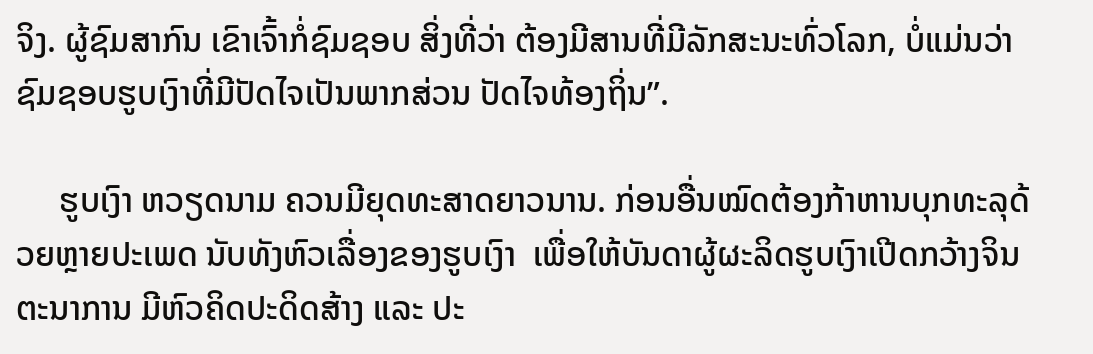ຈິງ. ຜູ້ຊົມສາກົນ ເຂົາເຈົ້າກໍ່ຊົມຊອບ ສິ່ງທີ່ວ່າ ຕ້ອງມີສານທີ່ມີລັກສະນະທົ່ວໂລກ, ບໍ່ແມ່ນວ່າຊົມຊອບຮູບເງົາທີ່ມີປັດໄຈເປັນພາກສ່ວນ ປັດໄຈທ້ອງຖິ່ນ”.

     ຮູບເງົາ ຫວຽດນາມ ຄວນມີຍຸດທະສາດຍາວນານ. ກ່ອນອື່ນໝົດຕ້ອງກ້າຫານບຸກທະລຸດ້ວຍຫຼາຍປະເພດ ນັບທັງຫົວເລື່ອງຂອງຮູບເງົາ  ເພື່ອໃຫ້ບັນດາຜູ້ຜະລິດຮູບເງົາເປີດກວ້າງຈິນຕະນາການ ມີຫົວຄິດປະດິດສ້າງ ແລະ ປະ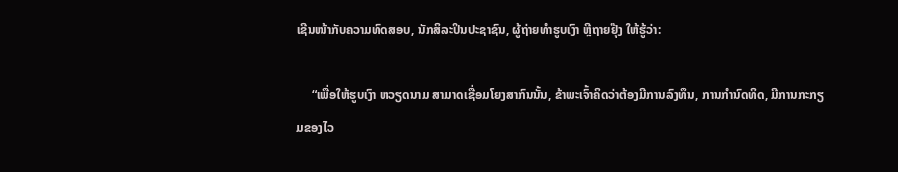ເຊີນໜ້າກັບຄວາມທົດສອບ, ນັກສິລະປິນປະຊາຊົນ, ຜູ້ຖ່າຍທຳຮູບເງົາ ຫຼີຖາຍຢຸ໊ງ ໃຫ້ຮູ້ວ່າ:

     “ເພື່ອໃຫ້ຮູບເງົາ ຫວຽດນາມ ສາມາດເຊື່ອມໂຍງສາກົນນັ້ນ, ຂ້າພະເຈົ້າຄິດວ່າຕ້ອງມີການລົງທຶນ, ການກຳນົດທິດ, ມີການກະກຽມຂອງໄວ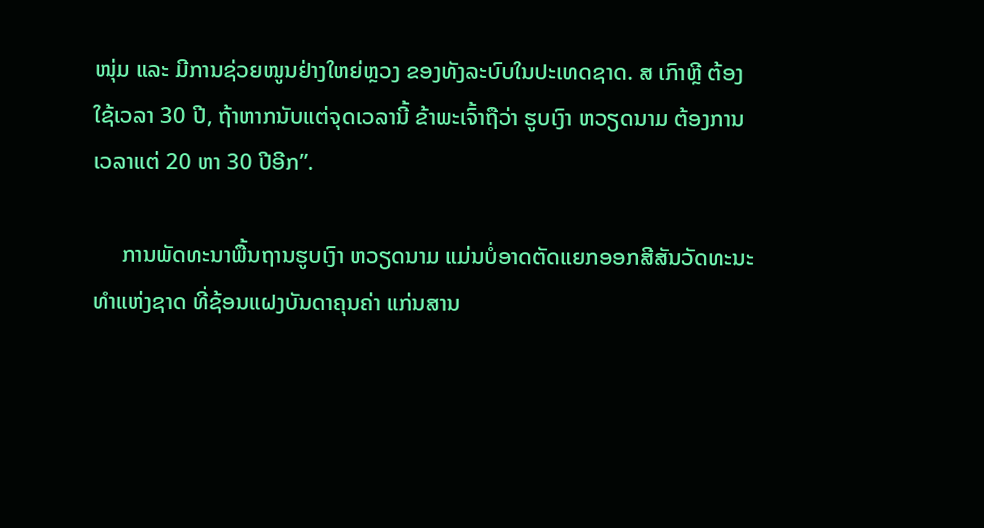ໜຸ່ມ ແລະ ມີການຊ່ວຍໜູນຢ່າງໃຫຍ່ຫຼວງ ຂອງທັງລະບົບໃນປະເທດຊາດ. ສ ເກົາຫຼີ ຕ້ອງໃຊ້ເວລາ 30 ປີ, ຖ້າຫາກນັບແຕ່ຈຸດເວລານີ້ ຂ້າພະເຈົ້າຖືວ່າ ຮູບເງົາ ຫວຽດນາມ ຕ້ອງການເວລາແຕ່ 20 ຫາ 30 ປີອີກ”.

     ການພັດທະນາພື້ນຖານຮູບເງົາ ຫວຽດນາມ ແມ່ນບໍ່ອາດຕັດແຍກອອກສີສັນວັດທະນະທຳແຫ່ງຊາດ ທີ່ຊ້ອນແຝງບັນດາຄຸນຄ່າ ແກ່ນສານ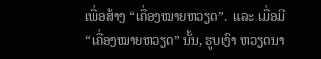ເພື່ອສ້າງ “ເຄື່ອງໝາຍຫວຽດ”.  ແລະ ເມື່ອມີ “ເຄື່ອງໝາຍຫວຽດ” ນັ້ນ, ຮູບເງົາ ຫວຽດນາ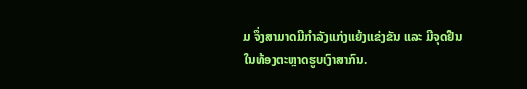ມ ຈຶ່ງສາມາດມີກຳລັງແກ່ງແຍ້ງແຂ່ງຂັນ ແລະ ມີຈຸດຢືນໃນທ້ອງຕະຫຼາດຮູບເງົາສາກົນ.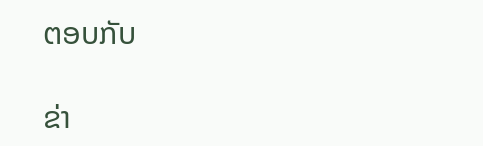ຕອບກັບ

ຂ່າ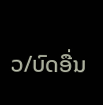ວ/ບົດອື່ນ